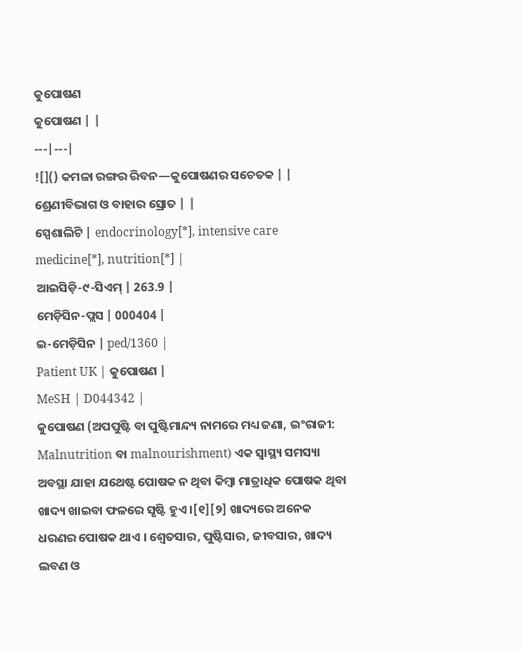କୁପୋଷଣ
କୁପୋଷଣ | |
---|---|
![]() କମଳା ରଙ୍ଗର ରିବନ—କୁପୋଷଣର ସଚେତକ | |
ଶ୍ରେଣୀବିଭାଗ ଓ ବାହାର ସ୍ରୋତ | |
ସ୍ପେଶାଲିଟି | endocrinology[*], intensive care medicine[*], nutrition[*] |
ଆଇସିଡ଼ି-୯-ସିଏମ୍ | 263.9 |
ମେଡ଼ିସିନ-ପ୍ଲସ | 000404 |
ଇ-ମେଡ଼ିସିନ | ped/1360 |
Patient UK | କୁପୋଷଣ |
MeSH | D044342 |
କୁପୋଷଣ (ଅପପୁଷ୍ଟି ବା ପୁଷ୍ଟିମାନ୍ଦ୍ୟ ନାମରେ ମଧ୍ୟ ଜଣା, ଇଂରାଜୀ: Malnutrition ବା malnourishment) ଏକ ସ୍ୱାସ୍ଥ୍ୟ ସମସ୍ୟା ଅବସ୍ଥା ଯାହା ଯଥେଷ୍ଟ ପୋଷକ ନ ଥିବା କିମ୍ବା ମାତ୍ରାଧିକ ପୋଷକ ଥିବା ଖାଦ୍ୟ ଖାଇବା ଫଳରେ ସୃଷ୍ଟି ହୁଏ ।[୧][୨] ଖାଦ୍ୟରେ ଅନେକ ଧରଣର ପୋଷକ ଥାଏ । ଶ୍ୱେତସାର, ପୁଷ୍ଟିସାର, ଜୀବସାର, ଖାଦ୍ୟ ଲବଣ ଓ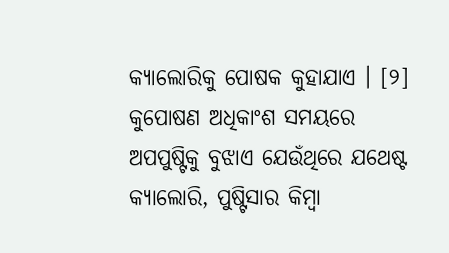କ୍ୟାଲୋରିକୁ ପୋଷକ କୁହାଯାଏ । [୨] କୁପୋଷଣ ଅଧିକାଂଶ ସମୟରେ ଅପପୁଷ୍ଟିକୁ ବୁଝାଏ ଯେଉଁଥିରେ ଯଥେଷ୍ଟ କ୍ୟାଲୋରି, ପୁଷ୍ଟିସାର କିମ୍ବା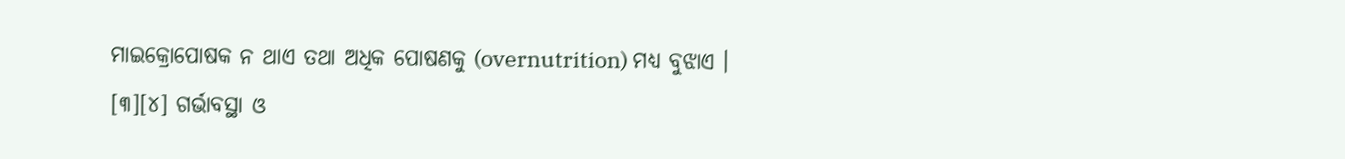ମାଇକ୍ରୋପୋଷକ ନ ଥାଏ ତଥା ଅଧିକ ପୋଷଣକୁ (overnutrition) ମଧ୍ୟ ବୁଝାଏ । [୩][୪] ଗର୍ଭାବସ୍ଥା ଓ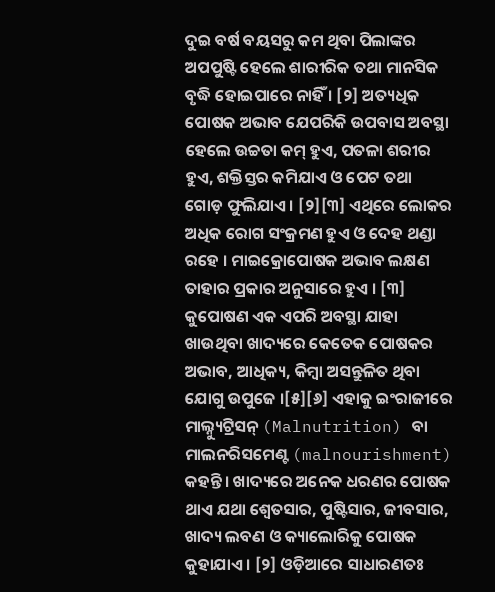ଦୁଇ ବର୍ଷ ବୟସରୁ କମ ଥିବା ପିଲାଙ୍କର ଅପପୁଷ୍ଟି ହେଲେ ଶାରୀରିକ ତଥା ମାନସିକ ବୃଦ୍ଧି ହୋଇପାରେ ନାହିଁ । [୨] ଅତ୍ୟଧିକ ପୋଷକ ଅଭାବ ଯେପରିକି ଉପବାସ ଅବସ୍ଥା ହେଲେ ଉଚ୍ଚତା କମ୍ ହୁଏ, ପତଳା ଶରୀର ହୁଏ, ଶକ୍ତିସ୍ତର କମିଯାଏ ଓ ପେଟ ତଥା ଗୋଡ଼ ଫୁଲିଯାଏ । [୨][୩] ଏଥିରେ ଲୋକର ଅଧିକ ରୋଗ ସଂକ୍ରମଣ ହୁଏ ଓ ଦେହ ଥଣ୍ଡା ରହେ । ମାଇକ୍ରୋପୋଷକ ଅଭାବ ଲକ୍ଷଣ ତାହାର ପ୍ରକାର ଅନୁସାରେ ହୁଏ । [୩]
କୁପୋଷଣ ଏକ ଏପରି ଅବସ୍ଥା ଯାହା ଖାଉଥିବା ଖାଦ୍ୟରେ କେତେକ ପୋଷକର ଅଭାବ, ଆଧିକ୍ୟ, କିମ୍ବା ଅସନ୍ତୁଳିତ ଥିବା ଯୋଗୁ ଉପୁଜେ ।[୫][୬] ଏହାକୁ ଇଂରାଜୀରେ ମାଲ୍ନ୍ୟୁଟ୍ରିସନ୍ (Malnutrition) ବା ମାଲନରିସମେଣ୍ଟ (malnourishment) କହନ୍ତି । ଖାଦ୍ୟରେ ଅନେକ ଧରଣର ପୋଷକ ଥାଏ ଯଥା ଶ୍ୱେତସାର, ପୁଷ୍ଟିସାର, ଜୀବସାର, ଖାଦ୍ୟ ଲବଣ ଓ କ୍ୟାଲୋରିକୁ ପୋଷକ କୁହାଯାଏ । [୨] ଓଡ଼ିଆରେ ସାଧାରଣତଃ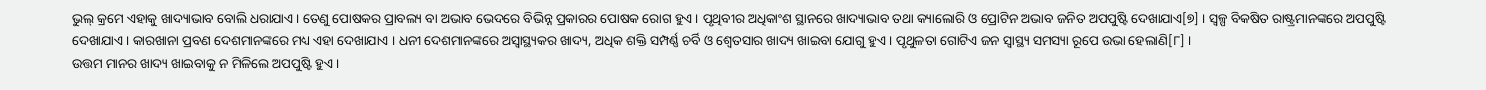ଭୁଲ୍ କ୍ରମେ ଏହାକୁ ଖାଦ୍ୟାଭାବ ବୋଲି ଧରାଯାଏ । ତେଣୁ ପୋଷକର ପ୍ରାବଲ୍ୟ ବା ଅଭାବ ଭେଦରେ ବିଭିନ୍ନ ପ୍ରକାରର ପୋଷକ ରୋଗ ହୁଏ । ପୃଥିବୀର ଅଧିକାଂଶ ସ୍ଥାନରେ ଖାଦ୍ୟାଭାବ ତଥା କ୍ୟାଲୋରି ଓ ପ୍ରୋଟିନ ଅଭାବ ଜନିତ ଅପପୁଷ୍ଟି ଦେଖାଯାଏ[୭] । ସ୍ୱଳ୍ପ ବିକଷିତ ରାଷ୍ଟ୍ରମାନଙ୍କରେ ଅପପୁଷ୍ଟି ଦେଖାଯାଏ । କାରଖାନା ପ୍ରବଣ ଦେଶମାନଙ୍କରେ ମଧ୍ୟ ଏହା ଦେଖାଯାଏ । ଧନୀ ଦେଶମାନଙ୍କରେ ଅସ୍ୱାସ୍ଥ୍ୟକର ଖାଦ୍ୟ, ଅଧିକ ଶକ୍ତି ସମ୍ପର୍ଣ୍ଣ ଚର୍ବି ଓ ଶ୍ୱେତସାର ଖାଦ୍ୟ ଖାଇବା ଯୋଗୁ ହୁଏ । ପୃଥୁଳତା ଗୋଟିଏ ଜନ ସ୍ୱାସ୍ଥ୍ୟ ସମସ୍ୟା ରୂପେ ଉଭା ହେଲାଣି[୮] ।
ଉତ୍ତମ ମାନର ଖାଦ୍ୟ ଖାଇବାକୁ ନ ମିଳିଲେ ଅପପୁଷ୍ଟି ହୁଏ ।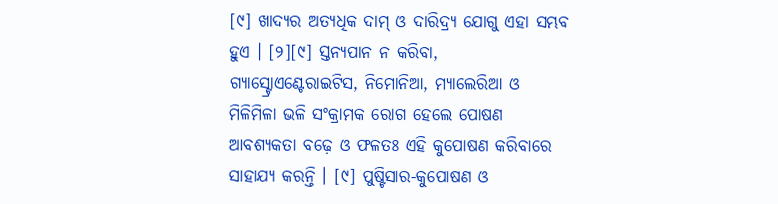[୯] ଖାଦ୍ୟର ଅତ୍ୟଧିକ ଦାମ୍ ଓ ଦାରିଦ୍ର୍ୟ ଯୋଗୁ ଏହା ସମ୍ଭବ ହୁଏ । [୨][୯] ସ୍ତନ୍ୟପାନ ନ କରିବା, ଗ୍ୟାସ୍ଟ୍ରୋଏଣ୍ଟେରାଇଟିସ, ନିମୋନିଆ, ମ୍ୟାଲେରିଆ ଓ ମିଳିମିଳା ଭଳି ସଂକ୍ରାମକ ରୋଗ ହେଲେ ପୋଷଣ ଆବଶ୍ୟକତା ବଢ଼େ ଓ ଫଳତଃ ଏହି କୁପୋଷଣ କରିବାରେ ସାହାଯ୍ୟ କରନ୍ତି । [୯] ପୁଷ୍ଟିସାର-କୁପୋଷଣ ଓ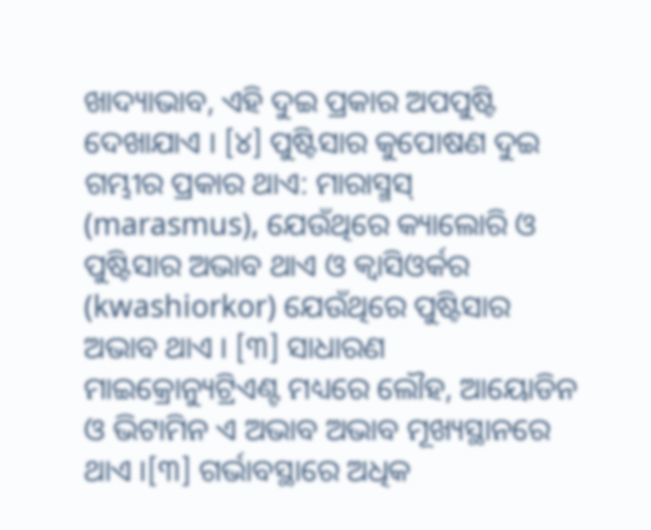ଖାଦ୍ୟାଭାବ, ଏହି ଦୁଇ ପ୍ରକାର ଅପପୁଷ୍ଟି ଦେଖାଯାଏ । [୪] ପୁଷ୍ଟିସାର କୁପୋଷଣ ଦୁଇ ଗମ୍ଭୀର ପ୍ରକାର ଥାଏ: ମାରାସ୍ମସ୍ (marasmus), ଯେଉଁଥିରେ କ୍ୟାଲୋରି ଓ ପୁଷ୍ଟିସାର ଅଭାବ ଥାଏ ଓ କ୍ୱାସିଓର୍କର (kwashiorkor) ଯେଉଁଥିରେ ପୁଷ୍ଟିସାର ଅଭାବ ଥାଏ । [୩] ସାଧାରଣ ମାଇକ୍ରୋନ୍ୟୁଟ୍ରିଏଣ୍ଟ ମଧ୍ୟରେ ଲୌହ, ଆୟୋଡିନ ଓ ଭିଟାମିନ ଏ ଅଭାବ ଅଭାବ ମୂଖ୍ୟସ୍ଥାନରେ ଥାଏ ।[୩] ଗର୍ଭାବସ୍ଥାରେ ଅଧିକ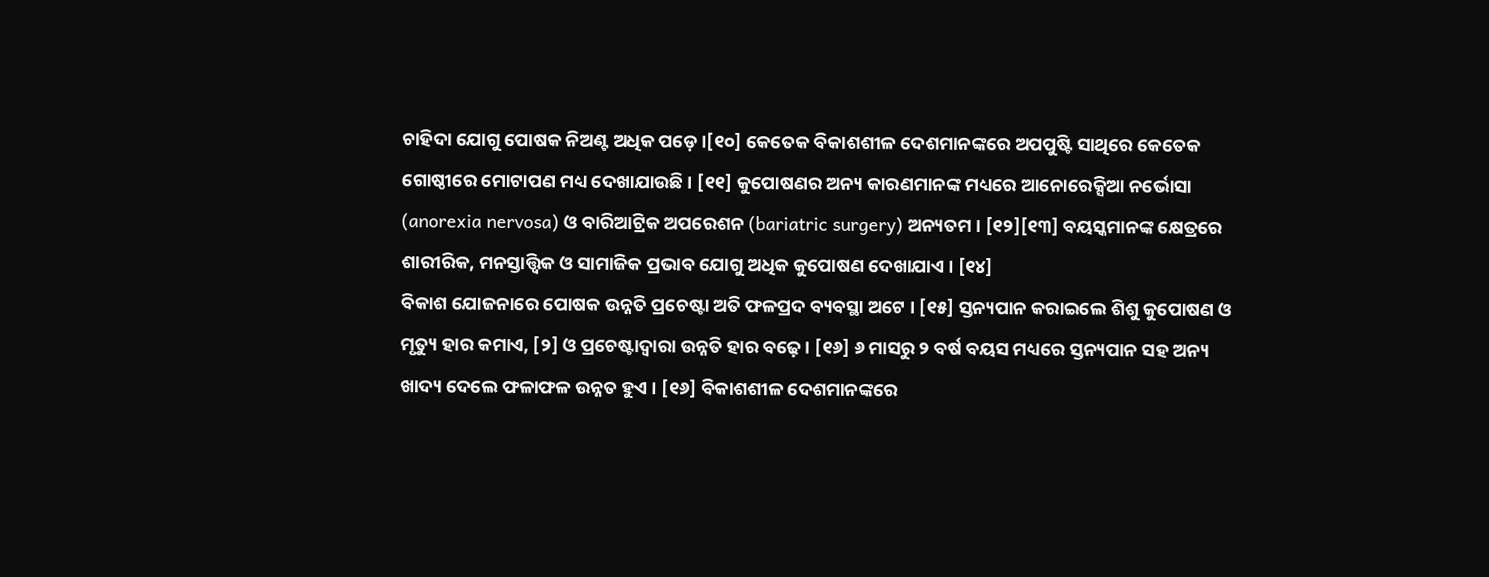ଚାହିଦା ଯୋଗୁ ପୋଷକ ନିଅଣ୍ଟ ଅଧିକ ପଡ଼େ ।[୧୦] କେତେକ ବିକାଶଶୀଳ ଦେଶମାନଙ୍କରେ ଅପପୁଷ୍ଟି ସାଥିରେ କେତେକ ଗୋଷ୍ଠୀରେ ମୋଟାପଣ ମଧ୍ୟ ଦେଖାଯାଉଛି । [୧୧] କୁପୋଷଣର ଅନ୍ୟ କାରଣମାନଙ୍କ ମଧ୍ୟରେ ଆନୋରେକ୍ସିଆ ନର୍ଭୋସା (anorexia nervosa) ଓ ବାରିଆଟ୍ରିକ ଅପରେଶନ (bariatric surgery) ଅନ୍ୟତମ । [୧୨][୧୩] ବୟସ୍କମାନଙ୍କ କ୍ଷେତ୍ରରେ ଶାରୀରିକ, ମନସ୍ତାତ୍ତ୍ୱିକ ଓ ସାମାଜିକ ପ୍ରଭାବ ଯୋଗୁ ଅଧିକ କୁପୋଷଣ ଦେଖାଯାଏ । [୧୪]
ବିକାଶ ଯୋଜନାରେ ପୋଷକ ଉନ୍ନତି ପ୍ରଚେଷ୍ଟା ଅତି ଫଳପ୍ରଦ ବ୍ୟବସ୍ଥା ଅଟେ । [୧୫] ସ୍ତନ୍ୟପାନ କରାଇଲେ ଶିଶୁ କୁପୋଷଣ ଓ ମୃତ୍ୟୁ ହାର କମାଏ, [୨] ଓ ପ୍ରଚେଷ୍ଟାଦ୍ୱାରା ଉନ୍ନତି ହାର ବଢ଼େ । [୧୬] ୬ ମାସରୁ ୨ ବର୍ଷ ବୟସ ମଧ୍ୟରେ ସ୍ତନ୍ୟପାନ ସହ ଅନ୍ୟ ଖାଦ୍ୟ ଦେଲେ ଫଳାଫଳ ଉନ୍ନତ ହୁଏ । [୧୬] ବିକାଶଶୀଳ ଦେଶମାନଙ୍କରେ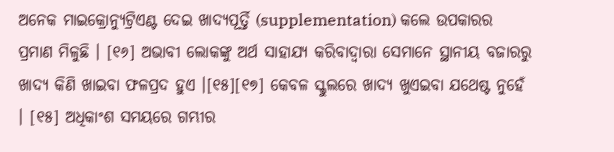ଅନେକ ମାଇକ୍ରୋନ୍ୟୁଟ୍ରିଏଣ୍ଟ ଦେଇ ଖାଦ୍ୟପୂର୍ତ୍ତି (supplementation) କଲେ ଉପକାରର ପ୍ରମାଣ ମିଳୁଛି । [୧୬] ଅଭାବୀ ଲୋକଙ୍କୁ ଅର୍ଥ ସାହାଯ୍ୟ କରିବାଦ୍ୱାରା ସେମାନେ ସ୍ଥାନୀୟ ବଜାରରୁ ଖାଦ୍ୟ କିଣି ଖାଇବା ଫଳପ୍ରଦ ହୁଏ ।[୧୫][୧୭] କେବଳ ସ୍କୁଲରେ ଖାଦ୍ୟ ଖୁଏଇବା ଯଥେଷ୍ଟ ନୁହେଁ । [୧୫] ଅଧିକାଂଶ ସମୟରେ ଗମ୍ଭୀର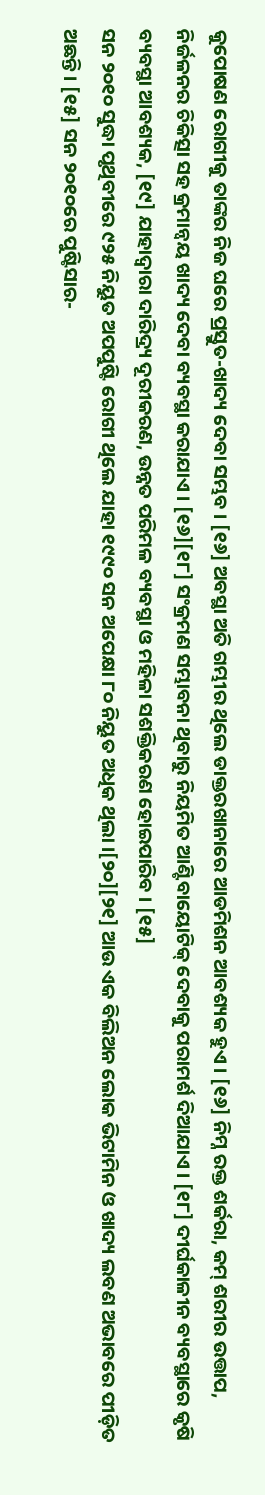କୁପୋଷଣ ରୋଗୀକୁ ତାଙ୍କର ନିଜ ଘରେ ପ୍ରସ୍ତୁତ-ଖାଦ୍ୟ ଦେବା ସମ୍ଭବ । [୧୬] ଅବସ୍ଥା ଅତି ଗମ୍ଭୀର ଥିଲେ ଡାକ୍ତରଖାନାରେ ଆଡମିଶନ ଆବଶ୍ୟକ ହୁଏ । [୧୬] ନିମ୍ନ ରକ୍ତ ଶର୍କରା, କମ୍ ଶରୀର ଉତ୍ତାପ, ନିର୍ଜଳନର ଚିକିତ୍ସା ସହ କ୍ରମାନ୍ୱୟ ଖାଦ୍ୟ ଦେବା ବ୍ୟବସ୍ଥା କରାଯାଏ । [୧୬][୧୮] ସଂକ୍ରମଣ ସମ୍ଭାବନା ଥିବାରୁ ନିୟମିତ ଆଣ୍ଟିବାୟୋଟିକ୍ ଦେବାକୁ ପରାମର୍ଶ ଦିଆଯାଏ । [୧୮] ଦୀର୍ଘକାଳୀନ ବ୍ୟବସ୍ଥାରେ କୃଷି ବ୍ୟବସ୍ଥା ଆବଶ୍ୟକ, [୧୯] ଯାହାଦ୍ୱାରା ଦାରିଦ୍ର୍ୟ ଦୂରୀକରଣ, ଉନ୍ନତ ପରିମଳ ବ୍ୟବସ୍ଥା ଓ ମହିଳା ସଶକ୍ତିକରଣ ହୋଇପାରିବ । [୧୫]
ସନ ୨୦୧୦ ସୁଦ୍ଧା ପୃଥିବୀରେ ୯୨୫ ନିୟୁତ ଅପପୁଷ୍ଟି ରୋଗୀ ଥିଲେ ଯାହା ୧୯୯୦ ସନ ଅପେକ୍ଷା ୮୦ ନିୟୁତ ଅଧିକ ଥିଲା ।[୨୦][୨୧] ଆଉ ଏକ ବିଲିଅନ ଲୋକ ଭିଟାମିନ ଓ ଖାଦ୍ୟ ଲବଣ ଅଭାବରେ ପୀଡ଼ିତ ଅଛନ୍ତି । [୧୫] ସନ ୨୦୧୦ରେ ପୁଷ୍ଟିସାର-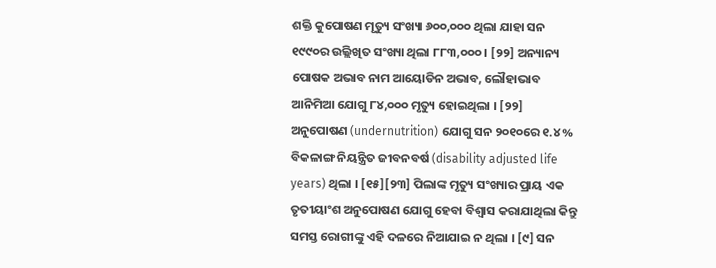ଶକ୍ତି କୁପୋଷଣ ମୃତ୍ୟୁ ସଂଖ୍ୟା ୬୦୦,୦୦୦ ଥିଲା ଯାହା ସନ ୧୯୯୦ର ଉଲ୍ଲିଖିତ ସଂଖ୍ୟା ଥିଲା ୮୮୩,୦୦୦ । [୨୨] ଅନ୍ୟାନ୍ୟ ପୋଷକ ଅଭାବ ନାମ ଆୟୋଡିନ ଅଭାବ, ଲୌହାଭାବ ଆନିମିଆ ଯୋଗୁ ୮୪,୦୦୦ ମୃତ୍ୟୁ ହୋଇଥିଲା । [୨୨] ଅନୁପୋଷଣ (undernutrition) ଯୋଗୁ ସନ ୨୦୧୦ରେ ୧.୪% ବିକଳାଙ୍ଗ ନିୟନ୍ତ୍ରିତ ଜୀବନବର୍ଷ (disability adjusted life years) ଥିଲା । [୧୫][୨୩] ପିଲାଙ୍କ ମୃତ୍ୟୁ ସଂଖ୍ୟାର ପ୍ରାୟ ଏକ ତୃତୀୟାଂଶ ଅନୁପୋଷଣ ଯୋଗୁ ହେବା ବିଶ୍ୱାସ କରାଯାଥିଲା କିନ୍ତୁ ସମସ୍ତ ରୋଗୀଙ୍କୁ ଏହି ଦଳରେ ନିଆଯାଇ ନ ଥିଲା । [୯] ସନ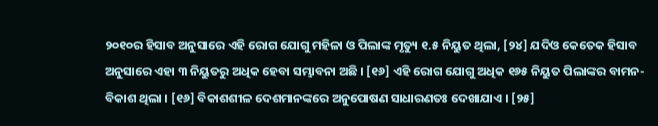୨୦୧୦ର ହିସାବ ଅନୁସାରେ ଏହି ରୋଗ ଯୋଗୁ ମହିଳା ଓ ପିଲାଙ୍କ ମୃତ୍ୟୁ ୧.୫ ନିୟୁତ ଥିଲା, [୨୪] ଯଦିଓ କେତେକ ହିସାବ ଅନୁସାରେ ଏହା ୩ ନିୟୁତରୁ ଅଧିକ ହେବା ସମ୍ଭାବନା ଅଛି । [୧୬] ଏହି ରୋଗ ଯୋଗୁ ଅଧିକ ୧୬୫ ନିୟୁତ ପିଲାଙ୍କର ବାମନ-ବିକାଶ ଥିଲା । [୧୬] ବିକାଶଶୀଳ ଦେଶମାନଙ୍କରେ ଅନୁପୋଷଣ ସାଧାରଣତଃ ଦେଖାଯାଏ । [୨୫]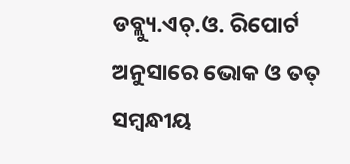ଡବ୍ଲ୍ୟୁ.ଏଚ୍.ଓ. ରିପୋର୍ଟ ଅନୁସାରେ ଭୋକ ଓ ତତ୍ ସମ୍ବନ୍ଧୀୟ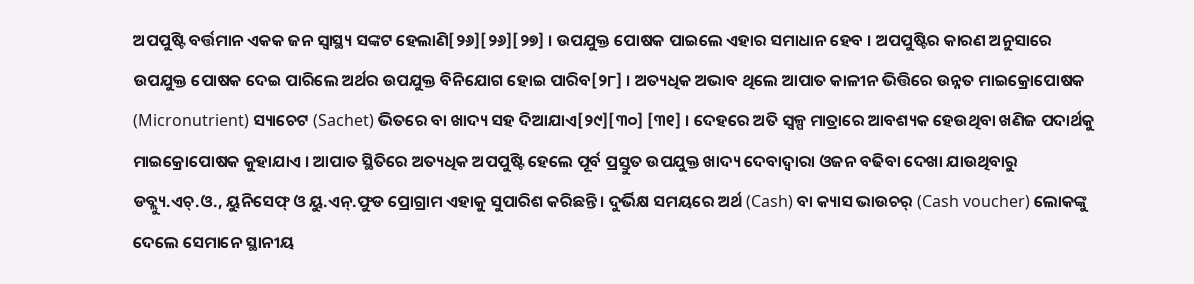ଅପପୁଷ୍ଟି ବର୍ତ୍ତମାନ ଏକକ ଜନ ସ୍ୱାସ୍ଥ୍ୟ ସଙ୍କଟ ହେଲାଣି[୨୬][୨୬][୨୭] । ଉପଯୁକ୍ତ ପୋଷକ ପାଇଲେ ଏହାର ସମାଧାନ ହେବ । ଅପପୁଷ୍ଟିର କାରଣ ଅନୁସାରେ ଉପଯୁକ୍ତ ପୋଷକ ଦେଇ ପାରିଲେ ଅର୍ଥର ଉପଯୁକ୍ତ ବିନିଯୋଗ ହୋଇ ପାରିବ[୨୮] । ଅତ୍ୟଧିକ ଅଭାବ ଥିଲେ ଆପାତ କାଳୀନ ଭିତ୍ତିରେ ଉନ୍ନତ ମାଇକ୍ରୋପୋଷକ (Micronutrient) ସ୍ୟାଚେଟ (Sachet) ଭିତରେ ବା ଖାଦ୍ୟ ସହ ଦିଆଯାଏ[୨୯][୩୦] [୩୧] । ଦେହରେ ଅତି ସ୍ୱଳ୍ପ ମାତ୍ରାରେ ଆବଶ୍ୟକ ହେଉଥିବା ଖଣିଜ ପଦାର୍ଥକୁ ମାଇକ୍ରୋପୋଷକ କୁହାଯାଏ । ଆପାତ ସ୍ଥିତିରେ ଅତ୍ୟଧିକ ଅପପୁଷ୍ଟି ହେଲେ ପୂର୍ବ ପ୍ରସ୍ତୁତ ଉପଯୁକ୍ତ ଖାଦ୍ୟ ଦେବାଦ୍ୱାରା ଓଜନ ବଢିବା ଦେଖା ଯାଉଥିବାରୁ ଡବ୍ଲ୍ୟୁ.ଏଚ୍.ଓ., ୟୁନିସେଫ୍ ଓ ୟୁ.ଏନ୍.ଫୁଡ ପ୍ରୋଗ୍ରାମ ଏହାକୁ ସୁପାରିଶ କରିଛନ୍ତି । ଦୁର୍ଭିକ୍ଷ ସମୟରେ ଅର୍ଥ (Cash) ବା କ୍ୟାସ ଭାଉଚର୍ (Cash voucher) ଲୋକଙ୍କୁ ଦେଲେ ସେମାନେ ସ୍ଥାନୀୟ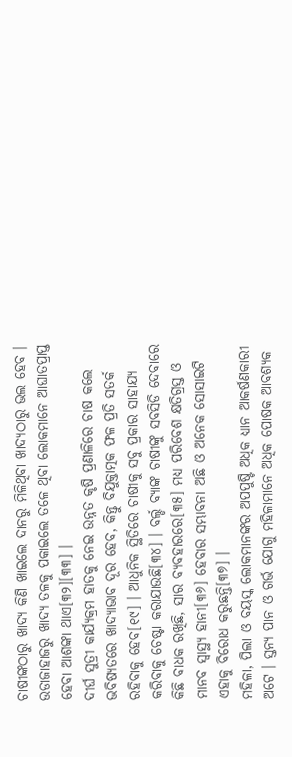ଚାଷୀଙ୍କଠାରୁ ଖାଦ୍ୟ କିଣି ଖାଇଲେ ଦାନରୁ ମିଳିଥିବା ଖାଦ୍ୟଠାରୁ ଭଲ ହେବ । ଉଡାଜାହାଜରୁ ଖାଦ୍ୟ ତଳକୁ ପକାଇଲେ ତଳେ ଥିବା ଲୋକମାନେ ଆଘାତପ୍ରାପ୍ତ ହେବା ଆଶଙ୍କା ଥାଏ[୩୨][୩୩] ।
ଦୀର୍ଘ ସୁତ୍ରୀ କାର୍ଯ୍ୟକ୍ରମ ହାତକୁ ନେଇ ଉନ୍ନତ କୃଷି ପ୍ରଣାଳିରେ ଚାଷ କଲେ ଭବିଷ୍ୟତରେ ଖାଦ୍ୟାଭାବ ଦୂର ହେବ, କିନ୍ତୁ ବିଯୁକ୍ତାତ୍ମକ ଫଳ ପ୍ରତି ସତର୍କ ରହିବାକୁ ହେବ[୧୯] । ଆଧୁନିକ ସ୍ଥିତିରେ ଚାଷୀକୁ ସବୁ ପ୍ରକାର ସାହାଯ୍ୟ କରିବାକୁ ଚେଷ୍ଟା କରାଯାଉଛି[୩୪] । ବର୍ଲ୍ଡ ବ୍ୟାଙ୍କ ଚାଷୀଙ୍କୁ ସବସିଡି ଦେବାରେ କିଛି ବାଧକ ରଖିଛି, ସାର ବ୍ୟବହାରରେ[୩୫] ମଧ୍ୟ ପରିବେଶ କ୍ଷତିଗ୍ରସ୍ତ ଓ ମାନବ ସ୍ୱାସ୍ଥ୍ୟ ହାନୀ[୩୬] ହେବାର ସମ୍ଭାବନା ଅଛି ଓ ଅନେକ ସୋସାଇଟି ଏହାକୁ ବିରୋଧ କରୁଛନ୍ତି[୩୭] ।
ମହିଳା, ପିଲା ଓ ବୟସ୍କ ଲୋକମାନଙ୍କର ଅପପୁଷ୍ଟି ଅଧିକ ଧ୍ୟାନ ଆକର୍ଷଣକାରୀ ଅଟେ । ସ୍ତନ୍ୟ ପାନ ଓ ଗର୍ଭ ଯୋଗୁ ମହିଳାମାନେ ଅଧିକ ପୋଷକ ଆବଶ୍ୟକ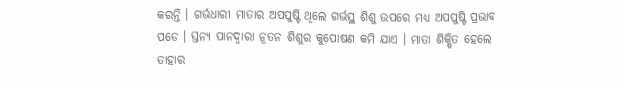କରନ୍ତି । ଗର୍ଭଧାରୀ ମାତାର ଅପପୁଷ୍ଟି ଥିଲେ ଗର୍ଭସ୍ଥ ଶିଶୁ ଉପରେ ମଧ୍ୟ ଅପପୁଷ୍ଟି ପ୍ରଭାବ ପଡେ । ସ୍ତନ୍ୟ ପାନଦ୍ୱାରା ନୂତନ ଶିଶୁର କୁପୋଷଣ କମି ଯାଏ । ମାତା ଶିକ୍ଷିତ ହେଲେ ତାହାର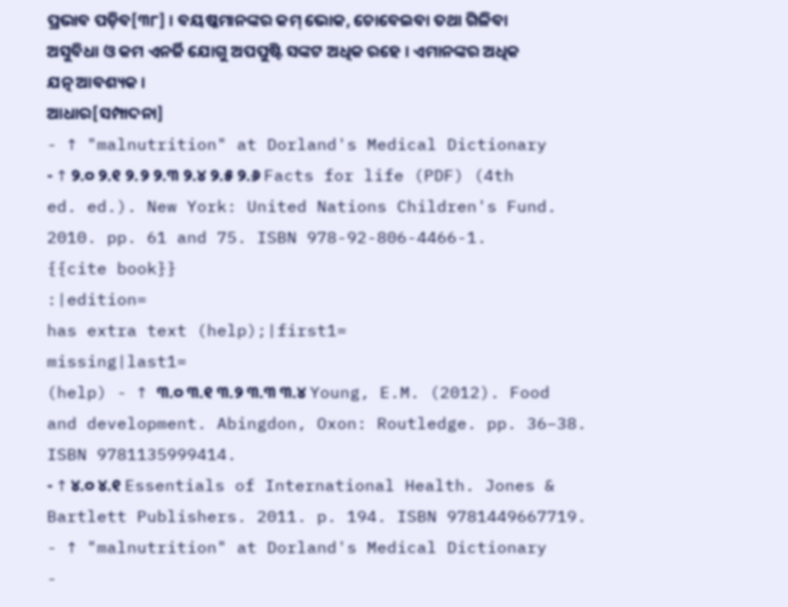ପ୍ରଭାବ ପଡ଼ିବ[୩୮] । ବୟଷ୍କମାନଙ୍କର କମ୍ ଭୋକ, ଚୋବେଇବା ତଥା ଗିଳିବା ଅସୁବିଧା ଓ କମ ଏନର୍ଜି ଯୋଗୁ ଅପପୁଷ୍ଟି ସଙ୍କଟ ଅଧିକ ରହେ । ଏମାନଙ୍କର ଅଧିକ ଯତ୍ନ ଆବଶ୍ୟକ ।
ଆଧାର[ସମ୍ପାଦନା]
- ↑ "malnutrition" at Dorland's Medical Dictionary
- ↑ ୨.୦ ୨.୧ ୨.୨ ୨.୩ ୨.୪ ୨.୫ ୨.୬ Facts for life (PDF) (4th ed. ed.). New York: United Nations Children's Fund. 2010. pp. 61 and 75. ISBN 978-92-806-4466-1.
{{cite book}}
:|edition=
has extra text (help);|first1=
missing|last1=
(help) - ↑ ୩.୦ ୩.୧ ୩.୨ ୩.୩ ୩.୪ Young, E.M. (2012). Food and development. Abingdon, Oxon: Routledge. pp. 36–38. ISBN 9781135999414.
- ↑ ୪.୦ ୪.୧ Essentials of International Health. Jones & Bartlett Publishers. 2011. p. 194. ISBN 9781449667719.
- ↑ "malnutrition" at Dorland's Medical Dictionary
-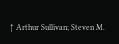↑ Arthur Sullivan; Steven M.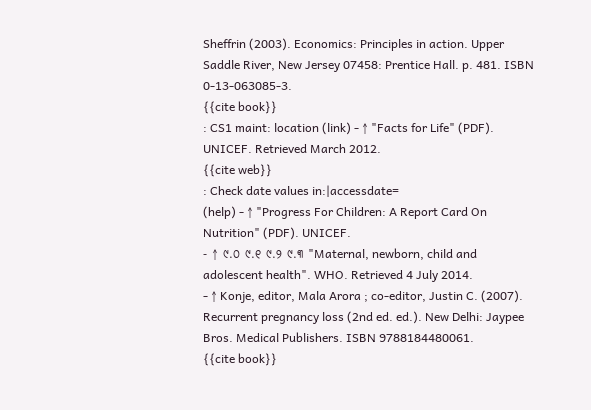Sheffrin (2003). Economics: Principles in action. Upper Saddle River, New Jersey 07458: Prentice Hall. p. 481. ISBN 0-13-063085-3.
{{cite book}}
: CS1 maint: location (link) - ↑ "Facts for Life" (PDF). UNICEF. Retrieved March 2012.
{{cite web}}
: Check date values in:|accessdate=
(help) - ↑ "Progress For Children: A Report Card On Nutrition" (PDF). UNICEF.
- ↑ ୯.୦ ୯.୧ ୯.୨ ୯.୩ "Maternal, newborn, child and adolescent health". WHO. Retrieved 4 July 2014.
- ↑ Konje, editor, Mala Arora ; co-editor, Justin C. (2007). Recurrent pregnancy loss (2nd ed. ed.). New Delhi: Jaypee Bros. Medical Publishers. ISBN 9788184480061.
{{cite book}}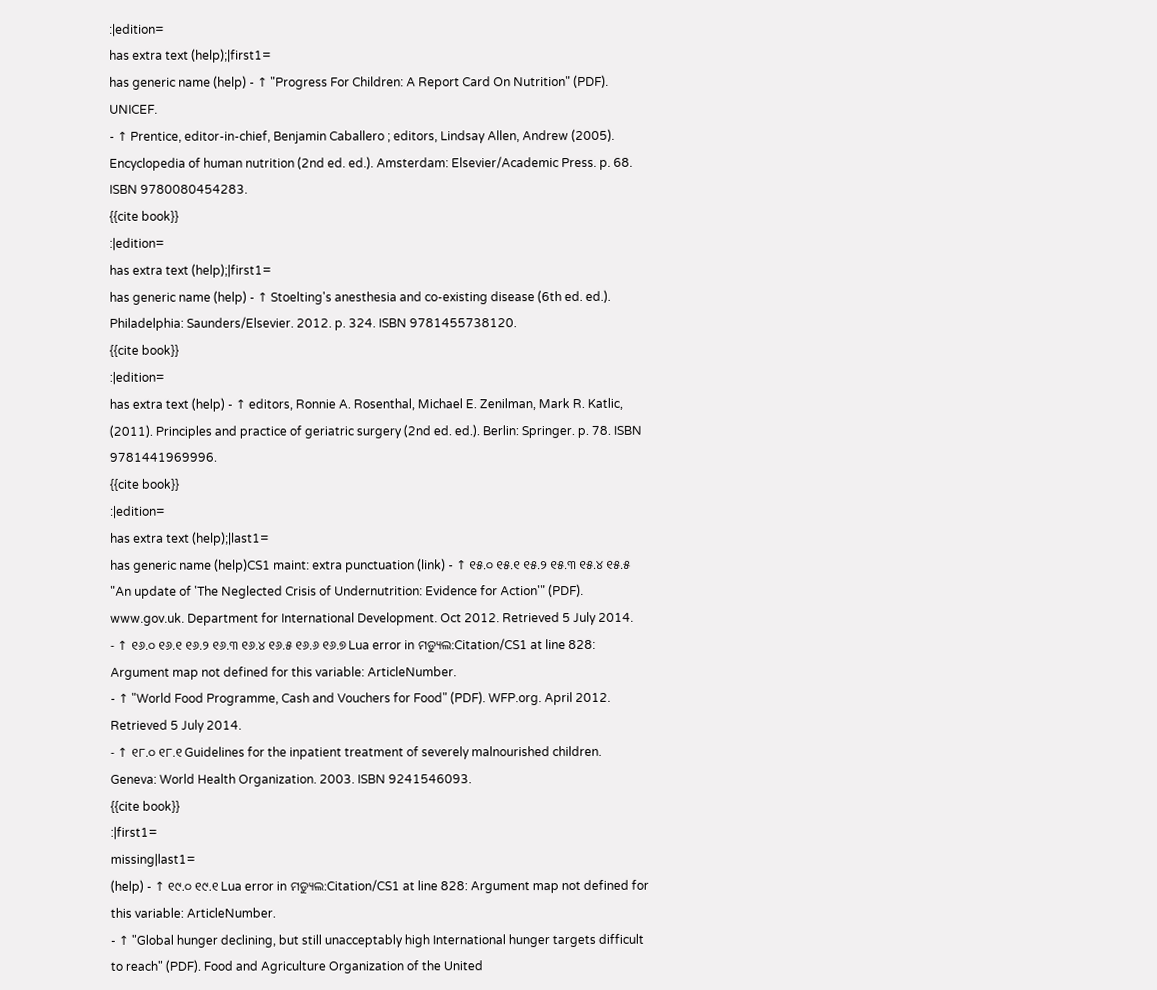:|edition=
has extra text (help);|first1=
has generic name (help) - ↑ "Progress For Children: A Report Card On Nutrition" (PDF). UNICEF.
- ↑ Prentice, editor-in-chief, Benjamin Caballero ; editors, Lindsay Allen, Andrew (2005). Encyclopedia of human nutrition (2nd ed. ed.). Amsterdam: Elsevier/Academic Press. p. 68. ISBN 9780080454283.
{{cite book}}
:|edition=
has extra text (help);|first1=
has generic name (help) - ↑ Stoelting's anesthesia and co-existing disease (6th ed. ed.). Philadelphia: Saunders/Elsevier. 2012. p. 324. ISBN 9781455738120.
{{cite book}}
:|edition=
has extra text (help) - ↑ editors, Ronnie A. Rosenthal, Michael E. Zenilman, Mark R. Katlic, (2011). Principles and practice of geriatric surgery (2nd ed. ed.). Berlin: Springer. p. 78. ISBN 9781441969996.
{{cite book}}
:|edition=
has extra text (help);|last1=
has generic name (help)CS1 maint: extra punctuation (link) - ↑ ୧୫.୦ ୧୫.୧ ୧୫.୨ ୧୫.୩ ୧୫.୪ ୧୫.୫ "An update of 'The Neglected Crisis of Undernutrition: Evidence for Action'" (PDF). www.gov.uk. Department for International Development. Oct 2012. Retrieved 5 July 2014.
- ↑ ୧୬.୦ ୧୬.୧ ୧୬.୨ ୧୬.୩ ୧୬.୪ ୧୬.୫ ୧୬.୬ ୧୬.୭ Lua error in ମଡ୍ୟୁଲ:Citation/CS1 at line 828: Argument map not defined for this variable: ArticleNumber.
- ↑ "World Food Programme, Cash and Vouchers for Food" (PDF). WFP.org. April 2012. Retrieved 5 July 2014.
- ↑ ୧୮.୦ ୧୮.୧ Guidelines for the inpatient treatment of severely malnourished children. Geneva: World Health Organization. 2003. ISBN 9241546093.
{{cite book}}
:|first1=
missing|last1=
(help) - ↑ ୧୯.୦ ୧୯.୧ Lua error in ମଡ୍ୟୁଲ:Citation/CS1 at line 828: Argument map not defined for this variable: ArticleNumber.
- ↑ "Global hunger declining, but still unacceptably high International hunger targets difficult to reach" (PDF). Food and Agriculture Organization of the United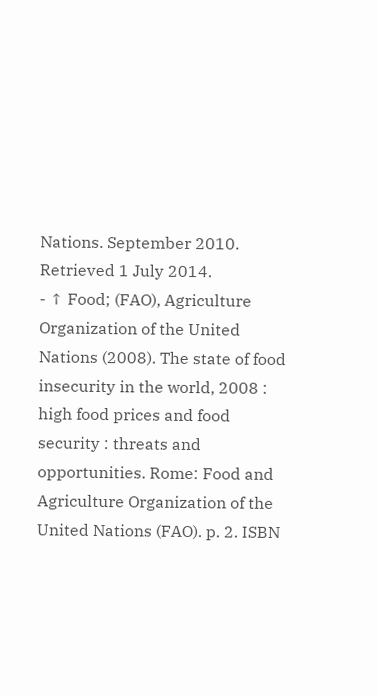Nations. September 2010. Retrieved 1 July 2014.
- ↑ Food; (FAO), Agriculture Organization of the United Nations (2008). The state of food insecurity in the world, 2008 : high food prices and food security : threats and opportunities. Rome: Food and Agriculture Organization of the United Nations (FAO). p. 2. ISBN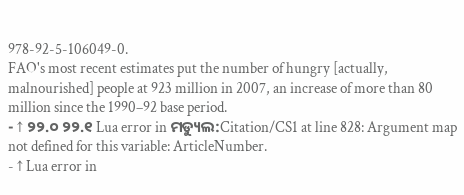978-92-5-106049-0.
FAO's most recent estimates put the number of hungry [actually, malnourished] people at 923 million in 2007, an increase of more than 80 million since the 1990–92 base period.
- ↑ ୨୨.୦ ୨୨.୧ Lua error in ମଡ୍ୟୁଲ:Citation/CS1 at line 828: Argument map not defined for this variable: ArticleNumber.
- ↑ Lua error in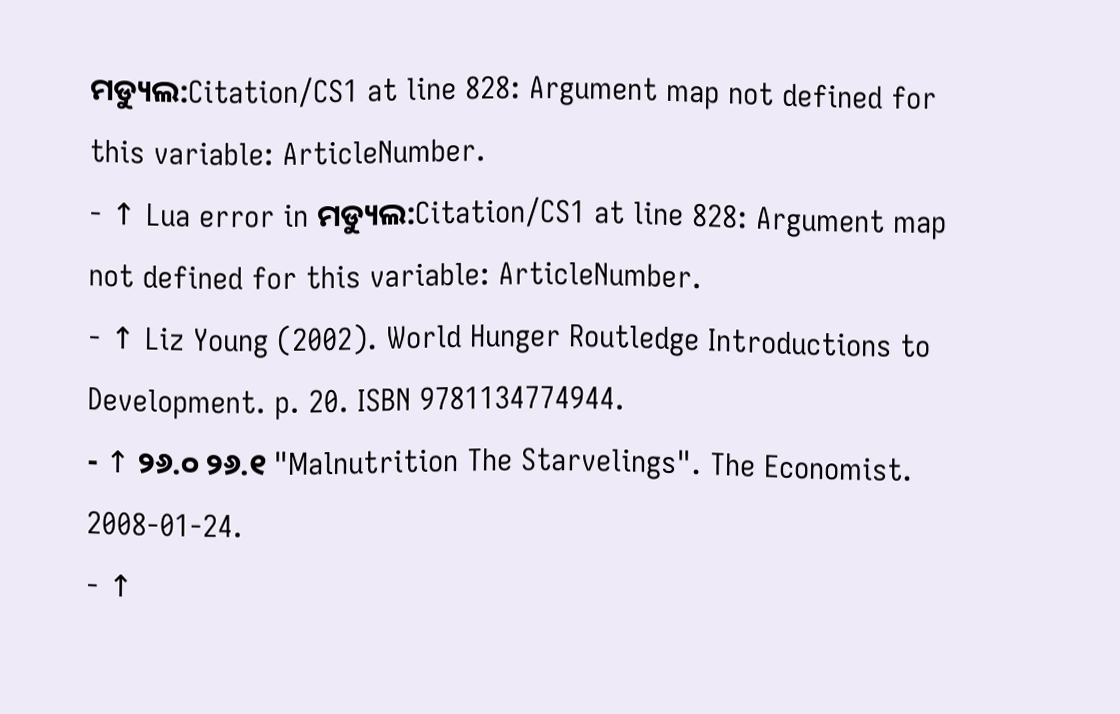ମଡ୍ୟୁଲ:Citation/CS1 at line 828: Argument map not defined for this variable: ArticleNumber.
- ↑ Lua error in ମଡ୍ୟୁଲ:Citation/CS1 at line 828: Argument map not defined for this variable: ArticleNumber.
- ↑ Liz Young (2002). World Hunger Routledge Introductions to Development. p. 20. ISBN 9781134774944.
- ↑ ୨୬.୦ ୨୬.୧ "Malnutrition The Starvelings". The Economist. 2008-01-24.
- ↑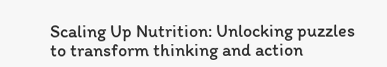Scaling Up Nutrition: Unlocking puzzles to transform thinking and action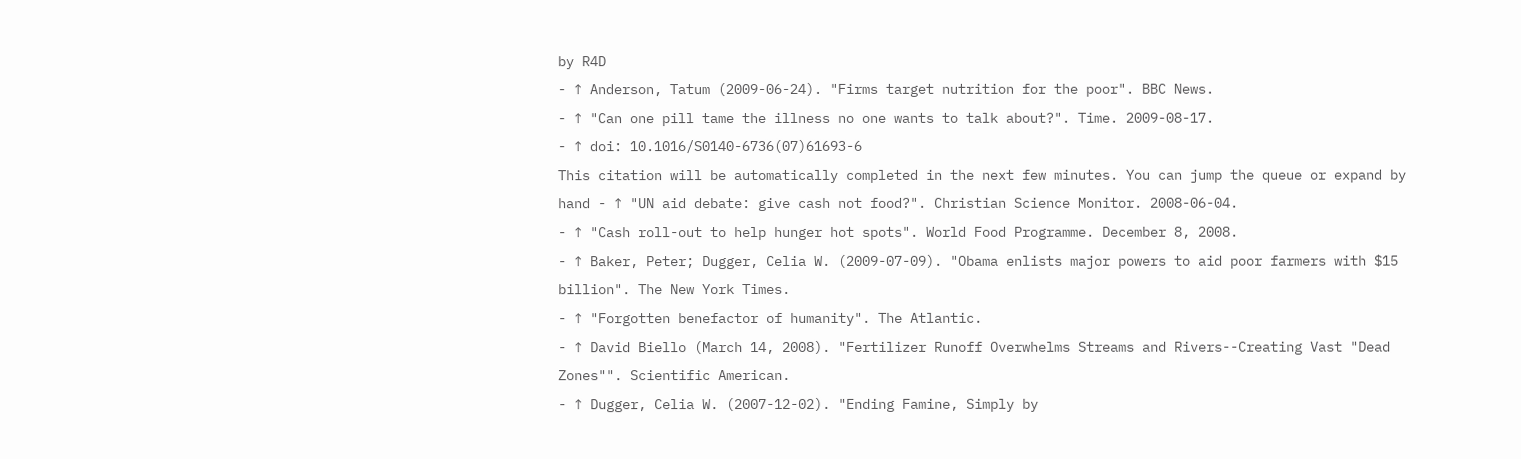by R4D
- ↑ Anderson, Tatum (2009-06-24). "Firms target nutrition for the poor". BBC News.
- ↑ "Can one pill tame the illness no one wants to talk about?". Time. 2009-08-17.
- ↑ doi: 10.1016/S0140-6736(07)61693-6
This citation will be automatically completed in the next few minutes. You can jump the queue or expand by hand - ↑ "UN aid debate: give cash not food?". Christian Science Monitor. 2008-06-04.
- ↑ "Cash roll-out to help hunger hot spots". World Food Programme. December 8, 2008.
- ↑ Baker, Peter; Dugger, Celia W. (2009-07-09). "Obama enlists major powers to aid poor farmers with $15 billion". The New York Times.
- ↑ "Forgotten benefactor of humanity". The Atlantic.
- ↑ David Biello (March 14, 2008). "Fertilizer Runoff Overwhelms Streams and Rivers--Creating Vast "Dead Zones"". Scientific American.
- ↑ Dugger, Celia W. (2007-12-02). "Ending Famine, Simply by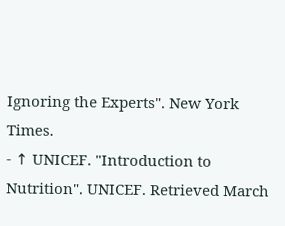Ignoring the Experts". New York Times.
- ↑ UNICEF. "Introduction to Nutrition". UNICEF. Retrieved March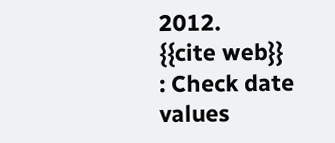2012.
{{cite web}}
: Check date values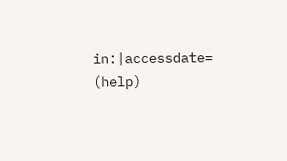in:|accessdate=
(help)